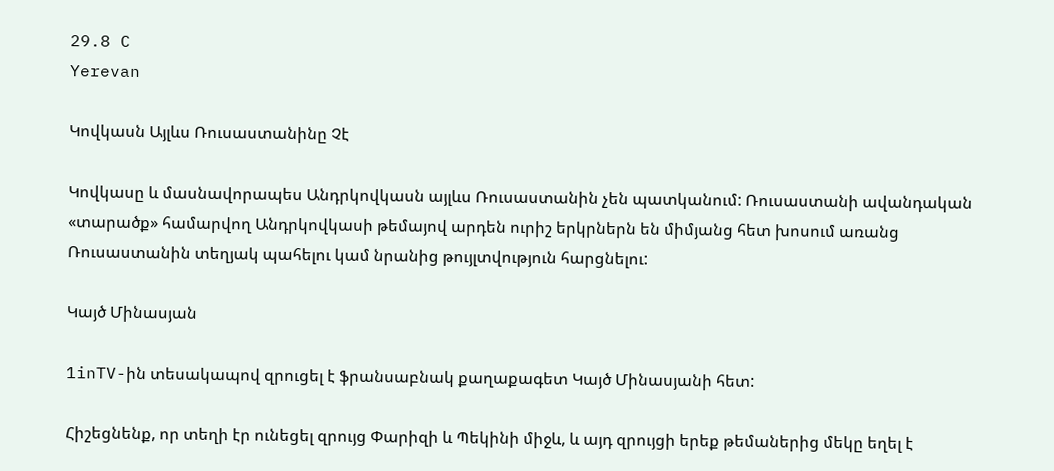29.8 C
Yerevan

Կովկասն Այլևս Ռուսաստանինը Չէ

Կովկասը և մասնավորապես Անդրկովկասն այլևս Ռուսաստանին չեն պատկանում: Ռուսաստանի ավանդական «տարածք» համարվող Անդրկովկասի թեմայով արդեն ուրիշ երկրներն են միմյանց հետ խոսում առանց Ռուսաստանին տեղյակ պահելու կամ նրանից թույլտվություն հարցնելու:

Կայծ Մինասյան

1inTV-ին տեսակապով զրուցել է ֆրանսաբնակ քաղաքագետ Կայծ Մինասյանի հետ:

Հիշեցնենք, որ տեղի էր ունեցել զրույց Փարիզի և Պեկինի միջև, և այդ զրույցի երեք թեմաներից մեկը եղել է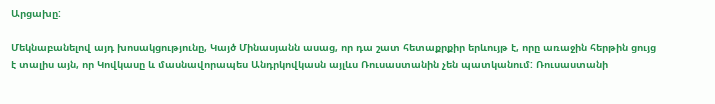Արցախը:

Մեկնաբանելով այդ խոսակցությունը, Կայծ Մինասյանն ասաց, որ դա շատ հետաքրքիր երևույթ է, որը առաջին հերթին ցույց է տալիս այն, որ Կովկասը և մասնավորապես Անդրկովկասն այլևս Ռուսաստանին չեն պատկանում: Ռուսաստանի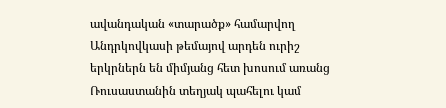ավանդական «տարածք» համարվող Անդրկովկասի թեմայով արդեն ուրիշ երկրներն են միմյանց հետ խոսում առանց Ռուսաստանին տեղյակ պահելու կամ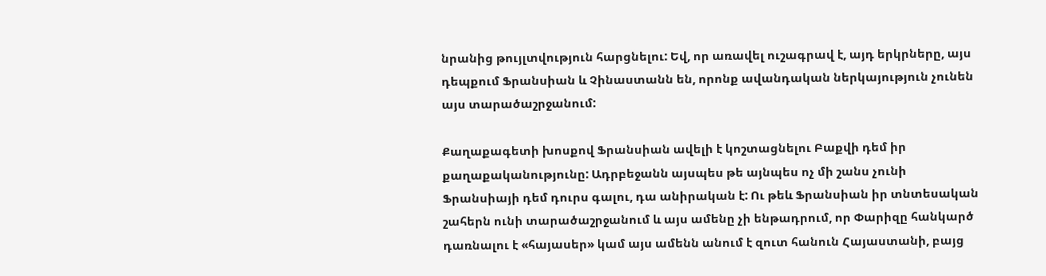նրանից թույլտվություն հարցնելու: Եվ, որ առավել ուշագրավ է, այդ երկրները, այս դեպքում Ֆրանսիան և Չինաստանն են, որոնք ավանդական ներկայություն չունեն այս տարածաշրջանում:

Քաղաքագետի խոսքով Ֆրանսիան ավելի է կոշտացնելու Բաքվի դեմ իր քաղաքականությունը: Ադրբեջանն այսպես թե այնպես ոչ մի շանս չունի Ֆրանսիայի դեմ դուրս գալու, դա անիրական է: Ու թեև Ֆրանսիան իր տնտեսական շահերն ունի տարածաշրջանում և այս ամենը չի ենթադրում, որ Փարիզը հանկարծ դառնալու է «հայասեր» կամ այս ամենն անում է զուտ հանուն Հայաստանի, բայց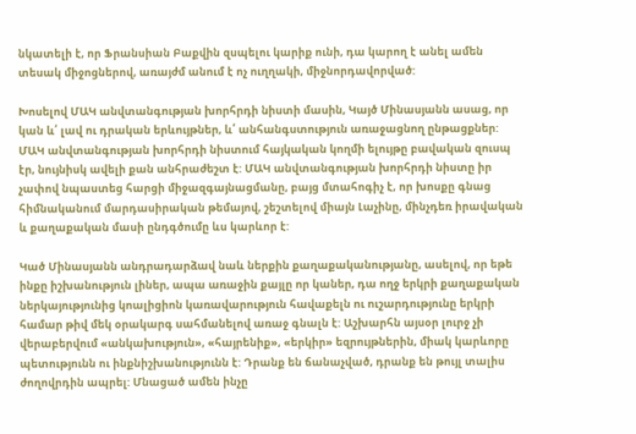նկատելի է, որ Ֆրանսիան Բաքվին զսպելու կարիք ունի, դա կարող է անել ամեն տեսակ միջոցներով, առայժմ անում է ոչ ուղղակի, միջնորդավորված:

Խոսելով ՄԱԿ անվտանգության խորհրդի նիստի մասին, Կայծ Մինասյանն ասաց, որ կան և՛ լավ ու դրական երևույթներ, և՛ անհանգստություն առաջացնող ընթացքներ: ՄԱԿ անվտանգության խորհրդի նիստում հայկական կողմի ելույթը բավական զուսպ էր, նույնիսկ ավելի քան անհրաժեշտ է: ՄԱԿ անվտանգության խորհրդի նիստը իր չափով նպաստեց հարցի միջազգայնացմանը, բայց մտահոգիչ է, որ խոսքը գնաց հիմնականում մարդասիրական թեմայով, շեշտելով միայն Լաչինը, մինչդեռ իրավական և քաղաքական մասի ընդգծումը ևս կարևոր է:

Կած Մինասյանն անդրադարձավ նաև ներքին քաղաքականությանը, ասելով, որ եթե ինքը իշխանություն լիներ, ապա առաջին քայլը որ կաներ, դա ողջ երկրի քաղաքական ներկայությունից կոալիցիոն կառավարություն հավաքելն ու ուշարդությունը երկրի համար թիվ մեկ օրակարգ սահմանելով առաջ գնալն է: Աշխարհն այսօր լուրջ չի վերաբերվում «անկախություն», «հայրենիք», «երկիր» եզրույթներին, միակ կարևորը պետությունն ու ինքնիշխանությունն է: Դրանք են ճանաչված, դրանք են թույլ տալիս ժողովրդին ապրել: Մնացած ամեն ինչը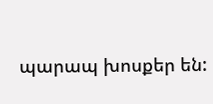պարապ խոսքեր են: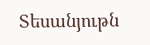Տեսանյութն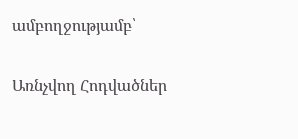ամբողջությամբ՝

Առնչվող Հոդվածներ